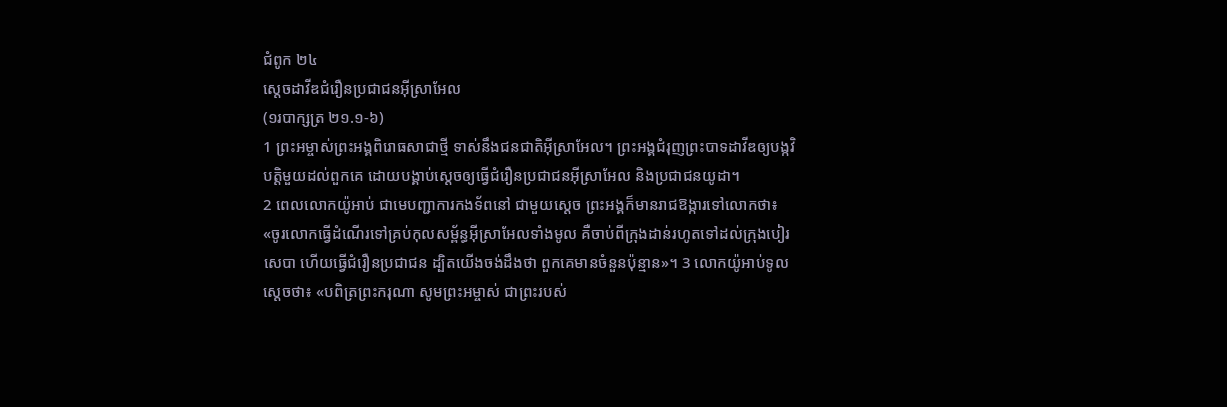ជំពូក ២៤
ស្តេចដាវីឌជំរឿនប្រជាជនអ៊ីស្រាអែល
(១របាក្សត្រ ២១.១-៦)
1 ព្រះអម្ចាស់ព្រះអង្គពិរោធសាជាថ្មី ទាស់នឹងជនជាតិអ៊ីស្រាអែល។ ព្រះអង្គជំរុញព្រះបាទដាវីឌឲ្យបង្កវិបត្តិមួយដល់ពួកគេ ដោយបង្គាប់ស្តេចឲ្យធ្វើជំរឿនប្រជាជនអ៊ីស្រាអែល និងប្រជាជនយូដា។
2 ពេលលោកយ៉ូអាប់ ជាមេបញ្ជាការកងទ័ពនៅ ជាមួយស្តេច ព្រះអង្គក៏មានរាជឱង្ការទៅលោកថា៖ «ចូរលោកធ្វើដំណើរទៅគ្រប់កុលសម្ព័ន្ធអ៊ីស្រាអែលទាំងមូល គឺចាប់ពីក្រុងដាន់រហូតទៅដល់ក្រុងបៀរសេបា ហើយធ្វើជំរឿនប្រជាជន ដ្បិតយើងចង់ដឹងថា ពួកគេមានចំនួនប៉ុន្មាន»។ 3 លោកយ៉ូអាប់ទូលស្ដេចថា៖ «បពិត្រព្រះករុណា សូមព្រះអម្ចាស់ ជាព្រះរបស់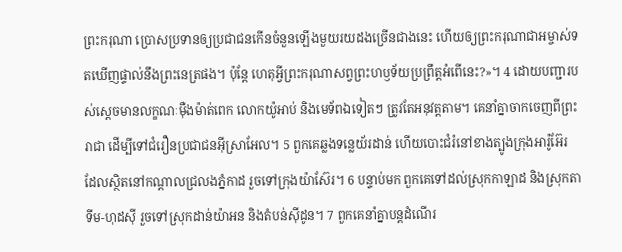ព្រះករុណា ប្រោសប្រទានឲ្យប្រជាជនកើនចំនួនឡើងមួយរយដងច្រើនជាងនេះ ហើយឲ្យព្រះករុណាជាអម្ចាស់ទតឃើញផ្ទាល់នឹងព្រះនេត្រផង។ ប៉ុន្តែ ហេតុអ្វីព្រះករុណាសព្វព្រះហឫទ័យប្រព្រឹត្តអំពើនេះ?»។ 4 ដោយបញ្ជារបស់ស្ដេចមានលក្ខណៈម៉ឺងម៉ាត់ពេក លោកយ៉ូអាប់ និងមេទ័ពឯទៀតៗ ត្រូវតែអនុវត្តតាម។ គេនាំគ្នាចាកចេញពីព្រះរាជា ដើម្បីទៅជំរឿនប្រជាជនអ៊ីស្រាអែល។ 5 ពួកគេឆ្លងទន្លេយ័រដាន់ ហើយបោះជំរំនៅខាងត្បូងក្រុងអារ៉ូអ៊ែរ ដែលស្ថិតនៅកណ្ដាលជ្រលងភ្នំកាដ រួចទៅក្រុងយ៉ាស៊ែរ។ 6 បន្ទាប់មក ពួកគេទៅដល់ស្រុកកាឡាដ និងស្រុកតាទីម-ហុដស៊ី រួចទៅស្រុកដាន់យ៉ាអន និងតំបន់ស៊ីដូន។ 7 ពួកគេនាំគ្នាបន្តដំណើរ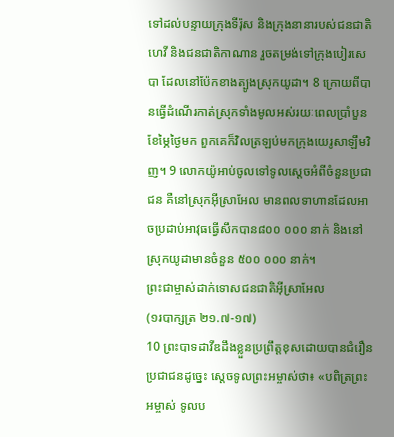ទៅដល់បន្ទាយក្រុងទីរ៉ុស និងក្រុងនានារបស់ជនជាតិហេវី និងជនជាតិកាណាន រួចតម្រង់ទៅក្រុងបៀរសេបា ដែលនៅប៉ែកខាងត្បូងស្រុកយូដា។ 8 ក្រោយពីបានធ្វើដំណើរកាត់ស្រុកទាំងមូលអស់រយៈពេលប្រាំបួនខែម្ភៃថ្ងៃមក ពួកគេក៏វិលត្រឡប់មកក្រុងយេរូសាឡឹមវិញ។ 9 លោកយ៉ូអាប់ចូលទៅទូលស្ដេចអំពីចំនួនប្រជាជន គឺនៅស្រុកអ៊ីស្រាអែល មានពលទាហានដែលអាចប្រដាប់អាវុធធ្វើសឹកបាន៨០០ ០០០ នាក់ និងនៅស្រុកយូដាមានចំនួន ៥០០ ០០០ នាក់។
ព្រះជាម្ចាស់ដាក់ទោសជនជាតិអ៊ីស្រាអែល
(១របាក្សត្រ ២១.៧-១៧)
10 ព្រះបាទដាវីឌដឹងខ្លួនប្រព្រឹត្តខុសដោយបានជំរឿនប្រជាជនដូច្នេះ ស្តេចទូលព្រះអម្ចាស់ថា៖ «បពិត្រព្រះអម្ចាស់ ទូលប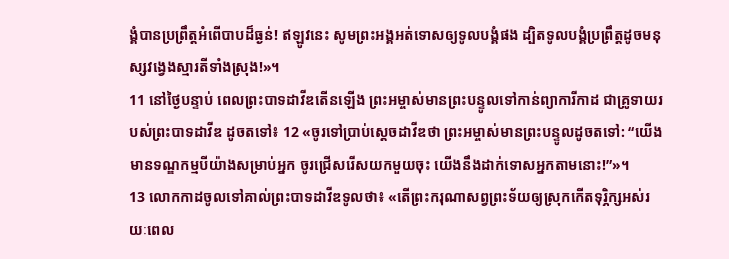ង្គំបានប្រព្រឹត្តអំពើបាបដ៏ធ្ងន់! ឥឡូវនេះ សូមព្រះអង្គអត់ទោសឲ្យទូលបង្គំផង ដ្បិតទូលបង្គំប្រព្រឹត្តដូចមនុស្សវង្វេងស្មារតីទាំងស្រុង!»។
11 នៅថ្ងៃបន្ទាប់ ពេលព្រះបាទដាវីឌតើនឡើង ព្រះអម្ចាស់មានព្រះបន្ទូលទៅកាន់ព្យាការីកាដ ជាគ្រូទាយរបស់ព្រះបាទដាវីឌ ដូចតទៅ៖ 12 «ចូរទៅប្រាប់ស្តេចដាវីឌថា ព្រះអម្ចាស់មានព្រះបន្ទូលដូចតទៅ: “យើងមានទណ្ឌកម្មបីយ៉ាងសម្រាប់អ្នក ចូរជ្រើសរើសយកមួយចុះ យើងនឹងដាក់ទោសអ្នកតាមនោះ!”»។
13 លោកកាដចូលទៅគាល់ព្រះបាទដាវីឌទូលថា៖ «តើព្រះករុណាសព្វព្រះទ័យឲ្យស្រុកកើតទុរ្ភិក្សអស់រយៈពេល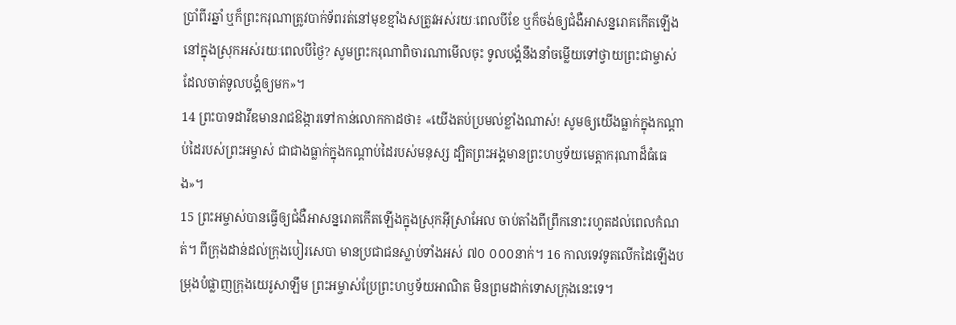ប្រាំពីរឆ្នាំ ឬក៏ព្រះករុណាត្រូវបាក់ទ័ពរត់នៅមុខខ្មាំងសត្រូវអស់រយៈពេលបីខែ ឬក៏ចង់ឲ្យជំងឺអាសន្នរោគកើតឡើងនៅក្នុងស្រុកអស់រយៈពេលបីថ្ងៃ? សូមព្រះករុណាពិចារណាមើលចុះ ទូលបង្គំនឹងនាំចម្លើយទៅថ្វាយព្រះជាម្ចាស់ ដែលចាត់ទូលបង្គំឲ្យមក»។
14 ព្រះបាទដាវីឌមានរាជឱង្ការទៅកាន់លោកកាដថា៖ «យើងតប់ប្រមល់ខ្លាំងណាស់! សូមឲ្យយើងធ្លាក់ក្នុងកណ្ដាប់ដៃរបស់ព្រះអម្ចាស់ ជាជាងធ្លាក់ក្នុងកណ្ដាប់ដៃរបស់មនុស្ស ដ្បិតព្រះអង្គមានព្រះហឫទ័យមេត្តាករុណាដ៏ធំធេង»។
15 ព្រះអម្ចាស់បានធ្វើឲ្យជំងឺអាសន្នរោគកើតឡើងក្នុងស្រុកអ៊ីស្រាអែល ចាប់តាំងពីព្រឹកនោះរហូតដល់ពេលកំណត់។ ពីក្រុងដាន់ដល់ក្រុងបៀរសេបា មានប្រជាជនស្លាប់ទាំងអស់ ៧០ ០០០នាក់។ 16 កាលទេវទូតលើកដៃឡើងបម្រុងបំផ្លាញក្រុងយេរូសាឡឹម ព្រះអម្ចាស់ប្រែព្រះហឫទ័យអាណិត មិនព្រមដាក់ទោសក្រុងនេះទេ។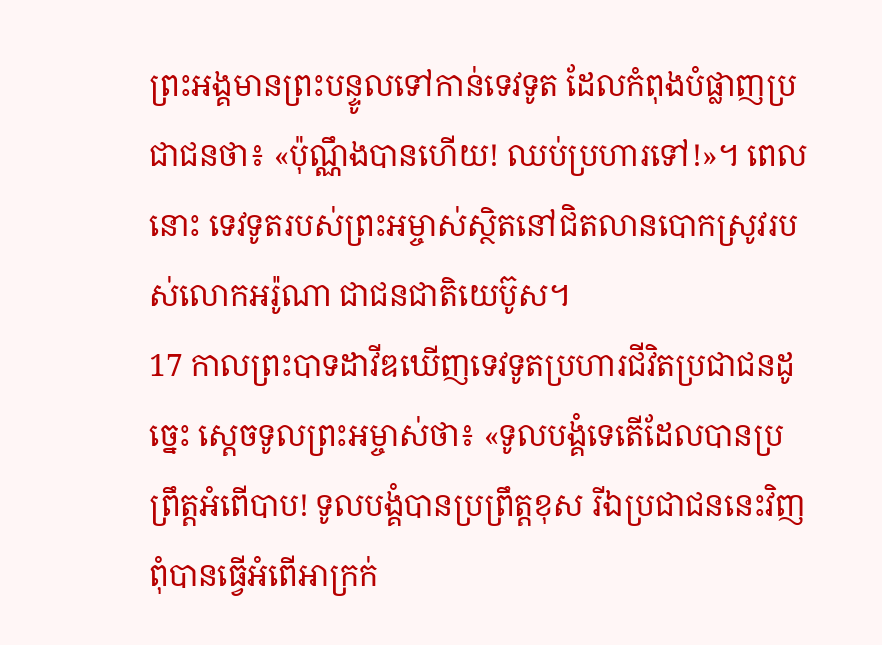ព្រះអង្គមានព្រះបន្ទូលទៅកាន់ទេវទូត ដែលកំពុងបំផ្លាញប្រជាជនថា៖ «ប៉ុណ្ណឹងបានហើយ! ឈប់ប្រហារទៅ!»។ ពេលនោះ ទេវទូតរបស់ព្រះអម្ចាស់ស្ថិតនៅជិតលានបោកស្រូវរបស់លោកអរ៉ូណា ជាជនជាតិយេប៊ូស។
17 កាលព្រះបាទដាវីឌឃើញទេវទូតប្រហារជីវិតប្រជាជនដូច្នេះ ស្ដេចទូលព្រះអម្ចាស់ថា៖ «ទូលបង្គំទេតើដែលបានប្រព្រឹត្តអំពើបាប! ទូលបង្គំបានប្រព្រឹត្តខុស រីឯប្រជាជននេះវិញពុំបានធ្វើអំពើអាក្រក់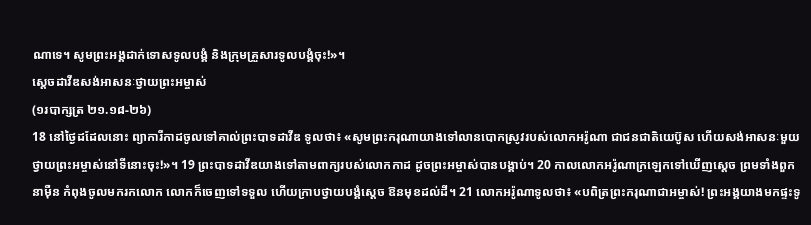ណាទេ។ សូមព្រះអង្គដាក់ទោសទូលបង្គំ និងក្រុមគ្រួសារទូលបង្គំចុះ!»។
ស្តេចដាវីឌសង់អាសនៈថ្វាយព្រះអម្ចាស់
(១របាក្សត្រ ២១.១៨-២៦)
18 នៅថ្ងៃដដែលនោះ ព្យាការីកាដចូលទៅគាល់ព្រះបាទដាវីឌ ទូលថា៖ «សូមព្រះករុណាយាងទៅលានបោកស្រូវរបស់លោកអរ៉ូណា ជាជនជាតិយេប៊ូស ហើយសង់អាសនៈមួយថ្វាយព្រះអម្ចាស់នៅទីនោះចុះ!»។ 19 ព្រះបាទដាវីឌយាងទៅតាមពាក្យរបស់លោកកាដ ដូចព្រះអម្ចាស់បានបង្គាប់។ 20 កាលលោកអរ៉ូណាក្រឡេកទៅឃើញស្ដេច ព្រមទាំងពួកនាម៉ឺន កំពុងចូលមករកលោក លោកក៏ចេញទៅទទួល ហើយក្រាបថ្វាយបង្គំស្តេច ឱនមុខដល់ដី។ 21 លោកអរ៉ូណាទូលថា៖ «បពិត្រព្រះករុណាជាអម្ចាស់! ព្រះអង្គយាងមកផ្ទះទូ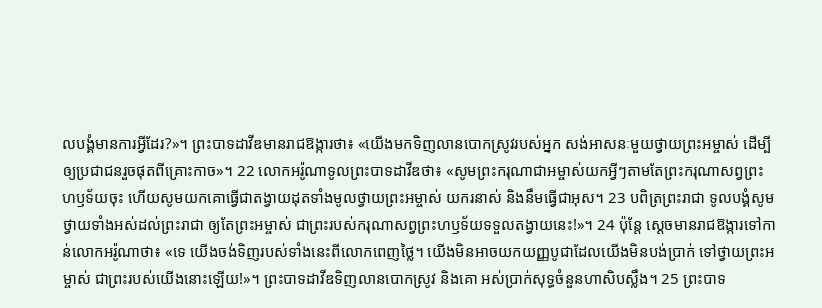លបង្គំមានការអ្វីដែរ?»។ ព្រះបាទដាវីឌមានរាជឱង្ការថា៖ «យើងមកទិញលានបោកស្រូវរបស់អ្នក សង់អាសនៈមួយថ្វាយព្រះអម្ចាស់ ដើម្បីឲ្យប្រជាជនរួចផុតពីគ្រោះកាច»។ 22 លោកអរ៉ូណាទូលព្រះបាទដាវីឌថា៖ «សូមព្រះករុណាជាអម្ចាស់យកអ្វីៗតាមតែព្រះករុណាសព្វព្រះហឫទ័យចុះ ហើយសូមយកគោធ្វើជាតង្វាយដុតទាំងមូលថ្វាយព្រះអម្ចាស់ យករនាស់ និងនឹមធ្វើជាអុស។ 23 បពិត្រព្រះរាជា ទូលបង្គំសូមថ្វាយទាំងអស់ដល់ព្រះរាជា ឲ្យតែព្រះអម្ចាស់ ជាព្រះរបស់ករុណាសព្វព្រះហឫទ័យទទួលតង្វាយនេះ!»។ 24 ប៉ុន្តែ ស្ដេចមានរាជឱង្ការទៅកាន់លោកអរ៉ូណាថា៖ «ទេ យើងចង់ទិញរបស់ទាំងនេះពីលោកពេញថ្លៃ។ យើងមិនអាចយកយញ្ញបូជាដែលយើងមិនបង់ប្រាក់ ទៅថ្វាយព្រះអម្ចាស់ ជាព្រះរបស់យើងនោះឡើយ!»។ ព្រះបាទដាវីឌទិញលានបោកស្រូវ និងគោ អស់ប្រាក់សុទ្ធចំនួនហាសិបស្លឹង។ 25 ព្រះបាទ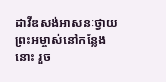ដាវីឌសង់អាសនៈថ្វាយព្រះអម្ចាស់នៅកន្លែងនោះ រួច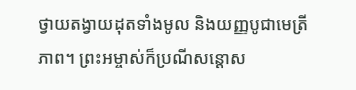ថ្វាយតង្វាយដុតទាំងមូល និងយញ្ញបូជាមេត្រីភាព។ ព្រះអម្ចាស់ក៏ប្រណីសន្ដោស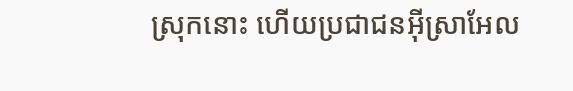ស្រុកនោះ ហើយប្រជាជនអ៊ីស្រាអែល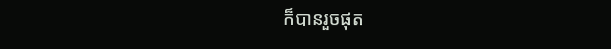ក៏បានរួចផុត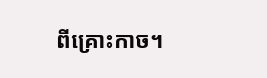ពីគ្រោះកាច។